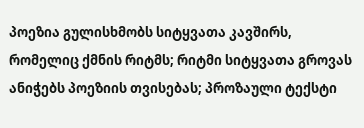პოეზია გულისხმობს სიტყვათა კავშირს, რომელიც ქმნის რიტმს; რიტმი სიტყვათა გროვას ანიჭებს პოეზიის თვისებას; პროზაული ტექსტი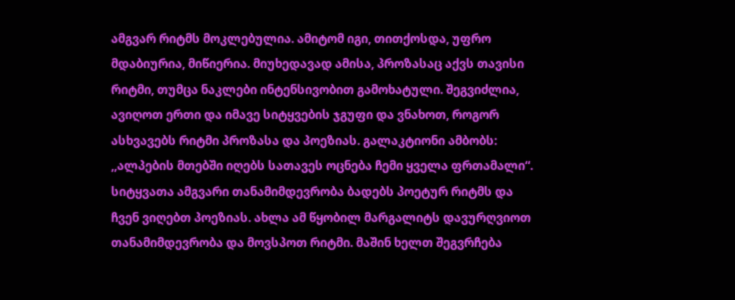ამგვარ რიტმს მოკლებულია. ამიტომ იგი, თითქოსდა, უფრო მდაბიურია, მიწიერია. მიუხედავად ამისა, პროზასაც აქვს თავისი რიტმი, თუმცა ნაკლები ინტენსივობით გამოხატული. შეგვიძლია, ავიღოთ ერთი და იმავე სიტყვების ჯგუფი და ვნახოთ, როგორ ასხვავებს რიტმი პროზასა და პოეზიას. გალაკტიონი ამბობს: ,,ალპების მთებში იღებს სათავეს ოცნება ჩემი ყველა ფრთამალი“. სიტყვათა ამგვარი თანამიმდევრობა ბადებს პოეტურ რიტმს და ჩვენ ვიღებთ პოეზიას. ახლა ამ წყობილ მარგალიტს დავურღვიოთ თანამიმდევრობა და მოვსპოთ რიტმი. მაშინ ხელთ შეგვრჩება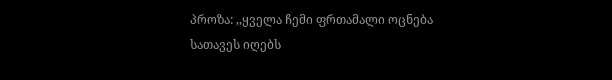პროზა: ,,ყველა ჩემი ფრთამალი ოცნება სათავეს იღებს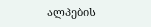ალპების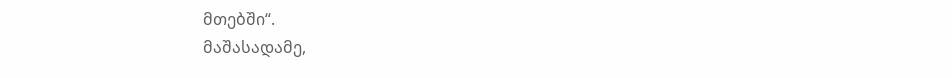მთებში“.
მაშასადამე,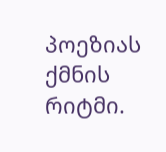პოეზიას ქმნის რიტმი.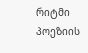რიტმი პოეზიის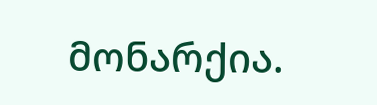მონარქია.